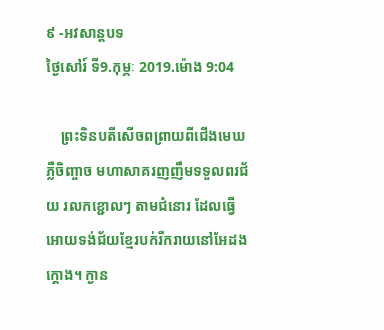៩ -អវសាន្ដបទ
ថ្ងៃសៅរ៍ ទី9.កុម្ភៈ 2019.ម៉ោង 9:04

    ព្រះទិនបតីសើចពព្រាយពីជើងមេឃ ភ្លឺចិញ្ចាច មហាសាគរញញឹមទទួលពរជ័យ រលកខ្ជោលៗ តាមជំនោរ ដែលធ្វើអោយទង់ជ័យខ្មែរបក់រីករាយនៅអែដងក្ដោង។ ក្ងាន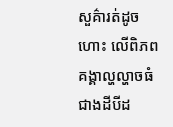សួគ៌ារត់ដូចហោះ លើពិភពគង្គាល្ហល្ហាចធំជាងដីបីដ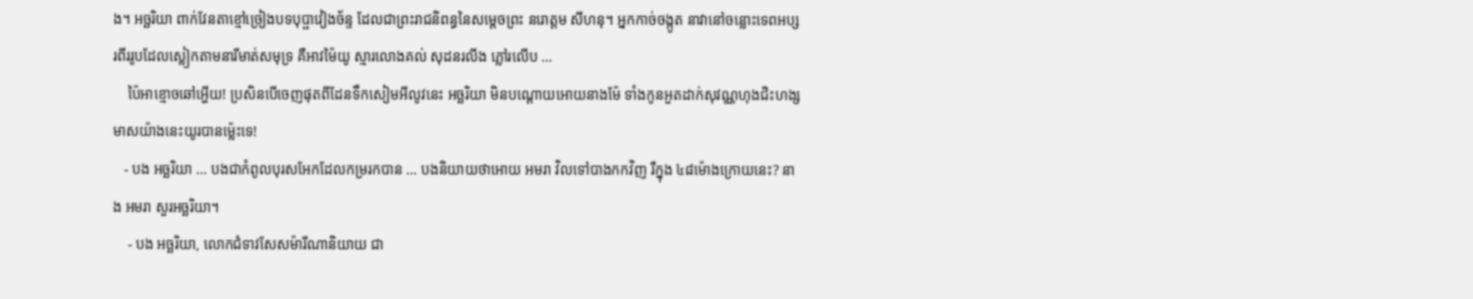ង។ អច្ឆរិយា ពាក់វែនតាខ្មៅច្រៀងបទបុប្ផាវៀងច័ន្ទ ដែលជាព្រះរាជនិពន្ធនៃសម្ដេចព្រះ នរោត្តម សីហនុ។ អ្នកកាច់ចង្កូត នាវានៅចន្លោះទេពអប្សរពីររូបដែលស្លៀកតាមនារីមាត់សមុទ្រ គឺអាវម៉ៃយូ ស្មារលោងគល់ សុដនរលីង ភ្លៅរលើប …
    ប៉ៃអាខ្មោចឆៅអ្ហើយ! ប្រសិនបើចេញផុតពីដែនទឹកសៀមអីលូវនេះ អច្ឆរិយា មិនបណ្ដោយអោយនាងម៉ែ ទាំងកូនអួតដាក់សុវណ្ណហុងជិះហង្សមាសយ៉ាងនេះយូរបានម្ល៉េះទេ!
   - បង អច្ឆរិយា … បងជាកំពូលបុរសអែកដែលកម្ររកបាន … បងនិយាយថាអោយ អមរា វិលទៅបាងកកវិញ រឺក្នុង ៤៨ម៉ោងក្រោយនេះ? នាង អមរា សួរអច្ឆរិយា។
    - បង អច្ឆរិយា, លោកជំទាវសែសម៉ារីណានិយាយ ជា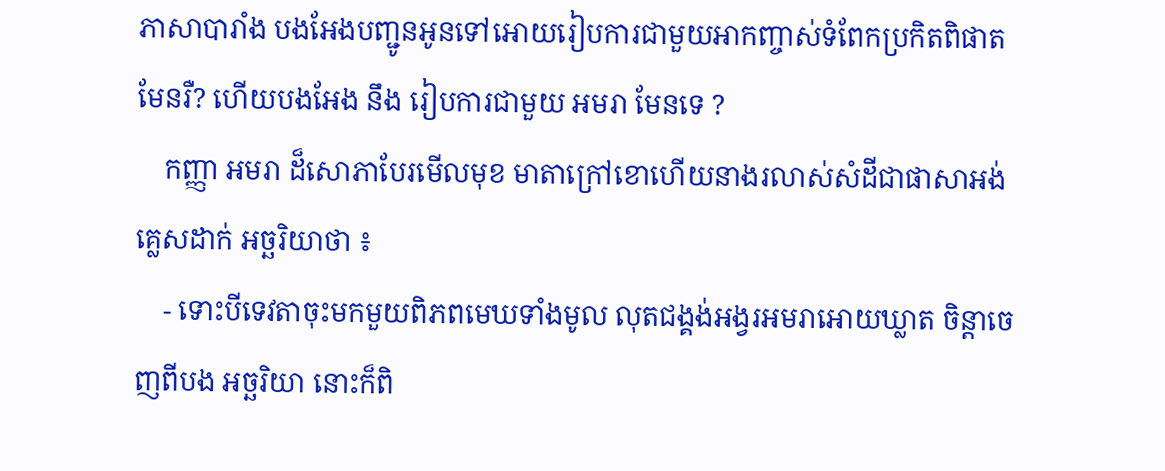ភាសាបារាំង បងអែងបញ្ជូនអូនទៅអោយរៀបការជាមួយអាកញ្ចាស់ទំពែកប្រកិតពិផាតមែនរឺ? ហើយបងអែង នឹង រៀបការជាមួយ អមរា មែនទេ ?
    កញ្ញា អមរា ដ៏សោភាបែរមើលមុខ មាតាក្រៅខោហើយនាងរលាស់សំដីជាផាសាអង់គ្លេសដាក់ អច្ឆរិយាថា ៖
    - ទោះបីទេវតាចុះមកមួយពិភពមេឃទាំងមូល លុតជង្គង់អង្វរអមរាអោយឃ្លាត ចិន្តាចេញពីបង អច្ឆរិយា នោះក៏ពិ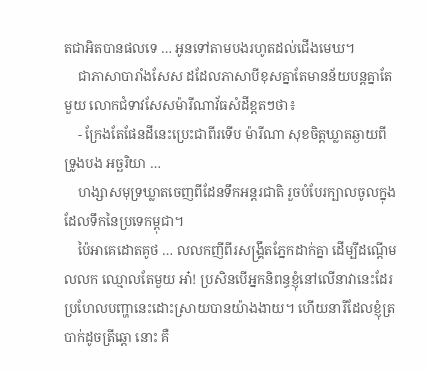តជាអិតបានផលទេ … អូនទៅតាមបងរហូតដល់ជើងមេឃ។
    ជាភាសាបារាំងសែស ដដែលភាសាបីខុសគ្នាតែមានន័យបន្តគ្នាតែមួយ លោកជំទាវសែសម៉ារីណាវ័ធសំដីខ្តតៗថា៖
    - ក្រែងតែផែនដីនេះប្រេះជាពីរទើប ម៉ារីណា សុខចិត្តឃ្លាតឆ្ងាយពីទ្រូងបង អច្ឆរិយា …
    ហង្សាសមុទ្រឃ្លាតចេញពីដែនទឹកអន្តរជាតិ រួចបំបែរក្បាលចូលក្នុងដែលទឹកនៃប្រទេកម្ពុជា។
    ប៉ៃអាគេដោតគូថ … លលកញីពីរសង្រ្គឹតភ្នែកដាក់គ្នា ដើម្បីដណ្ដើមលលក ឈ្មោលតែមួយ អា៎! ប្រសិនបើអ្នកនិពន្ធខ្ញុំនៅលើនាវានេះដែរប្រហែលបញ្ហានេះដោះស្រាយបានយ៉ាងងាយ។ ហើយនារីដែលខ្ញុំត្របាក់ដូចត្រីឆ្ដោ នោះ គឺ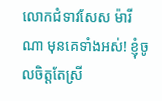លោកជំទាវសែស ម៉ារីណា មុនគេទាំងអស់! ខ្ញុំចូលចិត្តតែស្រី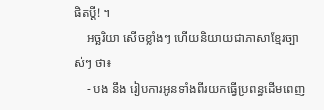ផិតប្ដី! ។
    អច្ឆរិយា សើចខ្លាំងៗ ហើយនិយាយជាភាសាខ្មែរច្បាស់ៗ ថា៖
    - បង នឹង រៀបការអូនទាំងពីរយកធ្វើប្រពន្ធដើមពេញ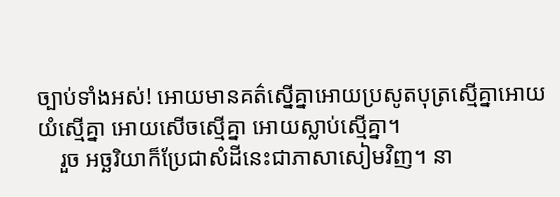ច្បាប់ទាំងអស់! អោយមានគត៌ស្នើគ្នាអោយប្រសូតបុត្រស្មើគ្នាអោយយំស្មើគ្នា អោយសើចស្មើគ្នា អោយស្លាប់ស្មើគ្នា។
    រួច អច្ឆរិយាក៏ប្រែជាសំដីនេះជាភាសាសៀមវិញ។ នា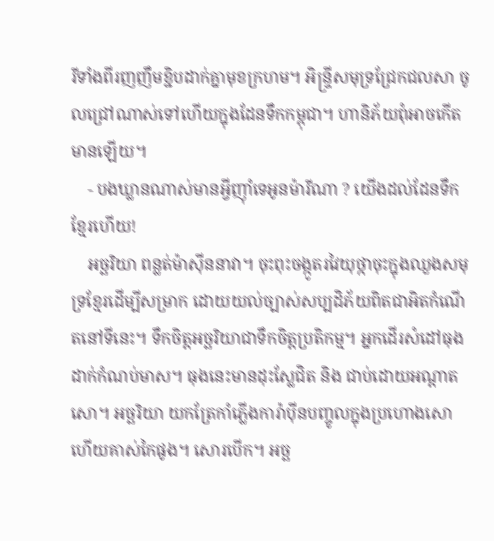រីទាំងពីរញញឹមខ្ជិបដាក់គ្នាមុខក្រហម។ អិន្ទ្រីសមុទ្រជ្រែកជលសា ចូលជ្រៅណាស់ទៅហើយក្នុងដែនទឹកកម្ពុជា។ ហានិភ័យពុំអាចកើតមានឡើយ។
    - បងឃ្លានណាស់មានអ្វីញ៉ាំទេអូនម៉ារីណា ? យើងដល់ដែនទឹកខ្មែរហើយ!
    អច្ឆរិយា ពន្លត់ម៉ាស៊ីននាវា។ ចុះពុះចង្កូតរវៃយុថ្កាចុះក្នុងឈួងសមុទ្រខ្មែរដើម្បីសម្រាក ដោយយល់ច្បាស់សប្បដិភ័យពិតជាអិតកំណើតនៅទីនេះ។ ទឹកចិត្តអច្ឆរិយាជាទឹកចិត្តប្រតិកម្ម។ អ្នកដើរសំដៅធុងដាក់កំណប់មាស។ ធុងនេះមានដុះស្លែជិត និង ជាប់ដោយអណ្ដាតសោ។ អច្ឆរិយា យកត្រែកាំភ្លើងការ៉ាប៉ីនបញ្ចូលក្នុងប្រហោងសោ ហើយគាស់កៃផូង។ សោរបើក។ អច្ឆ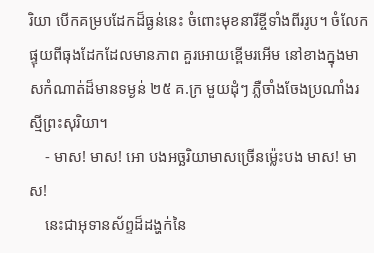រិយា បើកគម្របដែកដ៏ធ្ងន់នេះ ចំពោះមុខនារីខ្ចីទាំងពីររូប។ ចំលែក ផ្ទុយពីធុងដែកដែលមានភាព គួរអោយខ្ពើមរអើម នៅខាងក្នុងមាសកំណាត់ដ៏មានទម្ងន់ ២៥ គ.ក្រ មួយដុំៗ ភ្លឺចាំងចែងប្រណាំងរស្មីព្រះសុរិយា។
    - មាស! មាស! អោ បងអច្ឆរិយាមាសច្រើនម្ល៉េះបង មាស! មាស!
    នេះជាអុទានស័ព្ទដ៏ដង្ហក់នៃ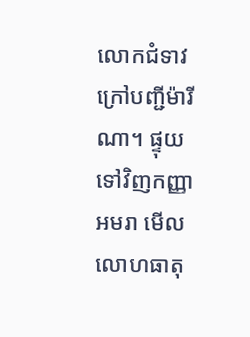លោកជំទាវក្រៅបញ្ជីម៉ារីណា។ ផ្ទុយទៅវិញកញ្ញា អមរា មើលលោហធាតុ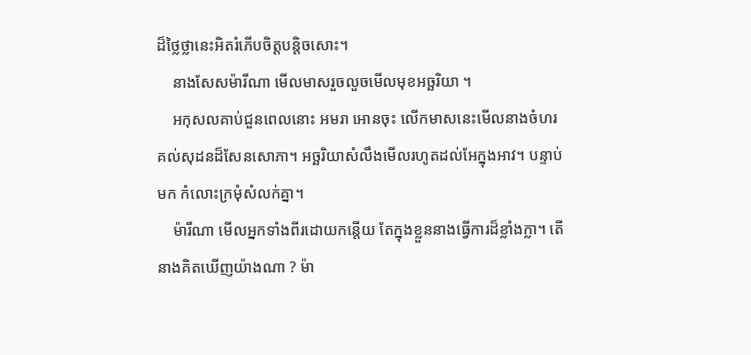ដ៏ថ្លៃថ្លានេះអិតរំភើបចិត្តបន្តិចសោះ។
    នាងសែសម៉ារីណា មើលមាសរួចលួចមើលមុខអច្ឆរិយា ។
    អកុសលគាប់ជួនពេលនោះ អមរា អោនចុះ លើកមាសនេះមើលនាងចំហរ គល់សុដនដ៏សែនសោភា។ អច្ឆរិយាសំលឹងមើលរហូតដល់អែក្នុងអាវ។ បន្ទាប់មក កំលោះក្រមុំសំលក់គ្នា។
    ម៉ារីណា មើលអ្នកទាំងពីរដោយកន្តើយ តែក្នុងខ្លួននាងធ្វើការដ៏ខ្លាំងក្លា។ តើនាងគិតឃើញយ៉ាងណា ? ម៉ា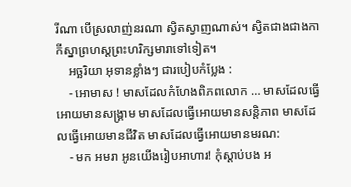រីណា បើស្រលាញ់នរណា ស្វិតស្វាញណាស់។ ស្វិតជាងជាងកាកីស្នាព្រហស្ដព្រះហរិក្សមារាទៅទៀត។
    អច្ឆរិយា អុទានខ្លាំងៗ ជារបៀបកំប្លែង :
    - អោមាស ! មាសដែលកំហែងពិភពលោក … មាសដែលធ្វើអោយមានសង្គ្រាម មាសដែលធ្វើអោយមានសន្តិភាព មាសដែលធ្វើអោយមានជីវិត មាសដែលធ្វើអោយមានមរណ:
    - មក អមរា អូនយើងរៀបអាហារ! កុំស្ដាប់បង អ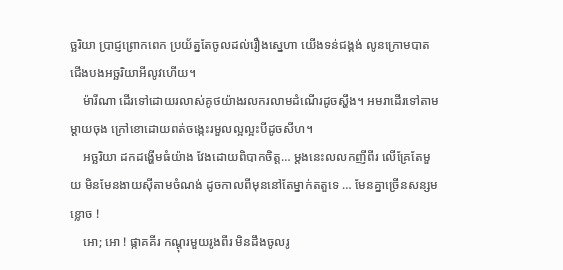ច្ឆរិយា ប្រាជ្ញព្រោកពេក ប្រយ័ត្នតែចូលដល់រឿងស្នេហា យើងទន់ជង្គង់ លូនក្រោមបាតជើងបងអច្ឆរិយាអីលូវហើយ។
    ម៉ារីណា ដើរទៅដោយរលាស់គូថយ៉ាងរលករលាមដំណើរដូចស្ហឹង។ អមរាដើរទៅតាម ម្ដាយចុង ក្រៅខោដោយពត់ចង្កេះរមួលល្អល្អះបីដូចសីហ។
    អច្ឆរិយា ដកដង្ហើមធំយ៉ាង វែងដោយពិបាកចិត្ត… ម្ដងនេះលលកញីពីរ លើគ្រែតែមួយ មិនមែនងាយស៊ីតាមចំណង់ ដូចកាលពីមុននៅតែម្នាក់តតួទេ … មែនគ្នាច្រើនសន្សមខ្លោច !
    អោ; អោ ! ផ្កាគគីរ កណ្ដុរមួយរូងពីរ មិនដឹងចូលរូ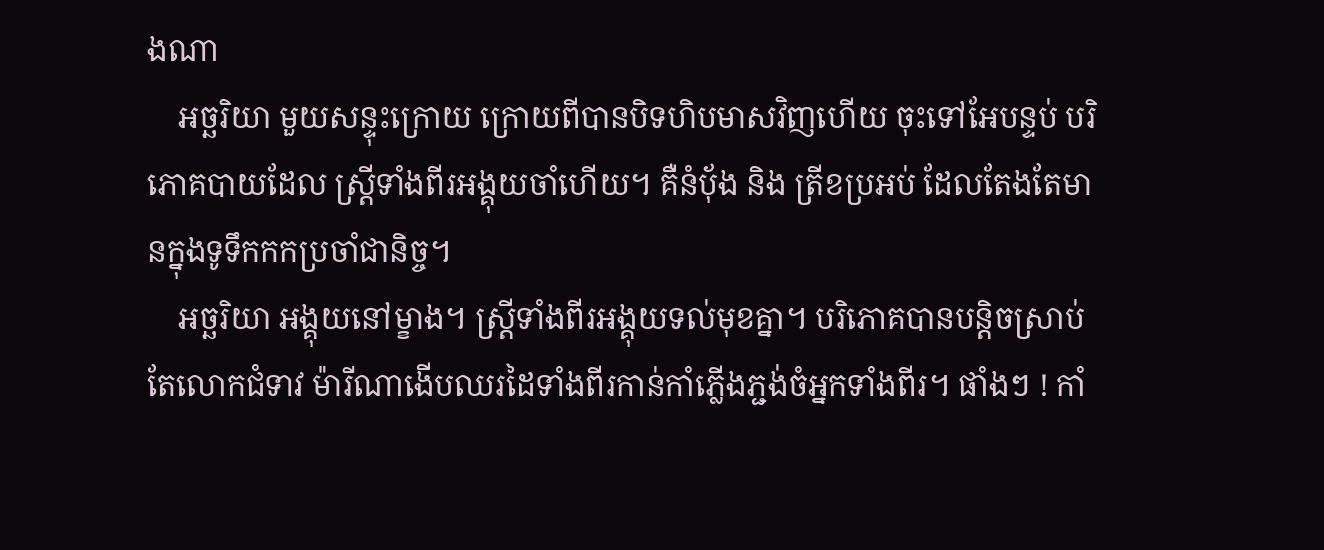ងណា
    អច្ឆរិយា មួយសន្ទុះក្រោយ ក្រោយពីបានបិទហិបមាសវិញហើយ ចុះទៅអែបន្ទប់ បរិភោគបាយដែល ស្ត្រីទាំងពីរអង្គុយចាំហើយ។ គឺនំបុ័ង និង ត្រីខប្រអប់ ដែលតែងតែមានក្នុងទូទឹកកកប្រចាំជានិច្ច។
    អច្ឆរិយា អង្គុយនៅម្ខាង។ ស្រ្តីទាំងពីរអង្គុយទល់មុខគ្នា។ បរិភោគបានបន្តិចស្រាប់តែលោកជំទាវ ម៉ារីណាងើបឈរដៃទាំងពីរកាន់កាំភ្លើងភ្ជង់ចំអ្នកទាំងពីរ។ ផាំងៗ ! កាំ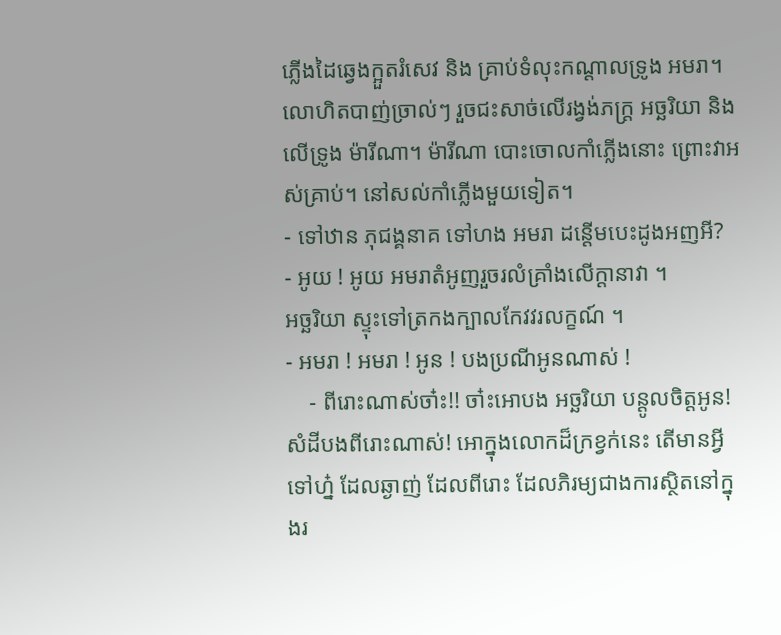ភ្លើងដៃឆ្វេងក្អួតរំសេវ និង គ្រាប់ទំលុះកណ្ដាលទ្រូង អមរា។ លោហិតបាញ់ច្រាល់ៗ រួចជះសាច់លើរង្វង់ភក្ត្រ អច្ឆរិយា និងលើទ្រូង ម៉ារីណា។ ម៉ារីណា បោះចោលកាំភ្លើងនោះ ព្រោះវាអស់គ្រាប់។ នៅសល់កាំភ្លើងមួយទៀត។
- ទៅឋាន ភុជង្គនាគ ទៅហង អមរា ដន្ដើមបេះដូងអញអី?
- អូយ ! អូយ អមរាតំអូញរួចរលំគ្រាំងលើក្ដានាវា ។
អច្ឆរិយា ស្ទុះទៅត្រកងក្បាលកែវវរលក្ខណ៍ ។
- អមរា ! អមរា ! អូន ! បងប្រណីអូនណាស់ !
    - ពីរោះណាស់ចា៎ះ!! ចា៎ះអោបង អច្ឆរិយា បន្ដូលចិត្តអូន! សំដីបងពីរោះណាស់! អោក្នុងលោកដ៏ក្រខ្វក់នេះ តើមានអ្វីទៅហ្ន៎ ដែលឆ្ងាញ់ ដែលពីរោះ ដែលភិរម្យជាងការស្ថិតនៅក្នុងរ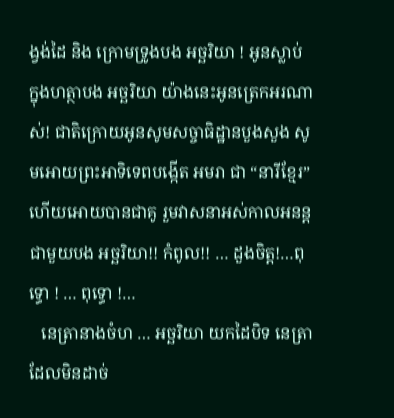ង្វង់ដៃ និង ក្រោមទ្រូងបង អច្ឆរិយា ! អូនស្លាប់ ក្នុងហត្ថាបង អច្ឆរិយា យ៉ាងនេះអូនត្រេកអរណាស់! ជាតិក្រោយអូនសូមសច្ចាធិដ្ឋានបួងសួង សូមអោយព្រះអាទិទេពបង្កើត អមរា ជា “នារីខ្មែរ” ហើយអោយបានជាគូ រួមវាសនាអស់កាលអនន្ត ជាមួយបង អច្ឆរិយា!! កំពូល!! … ដួងចិត្ត!…ពុទ្ធោ ! … ពុទ្ធោ !…
   នេត្រានាងចំហ … អច្ឆរិយា យកដៃបិទ នេត្រាដែលមិនដាច់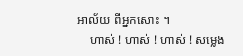អាល័យ ពីអ្នកសោះ ។
    ហាស់ ! ហាស់ ! ហាស់ ! សម្លេង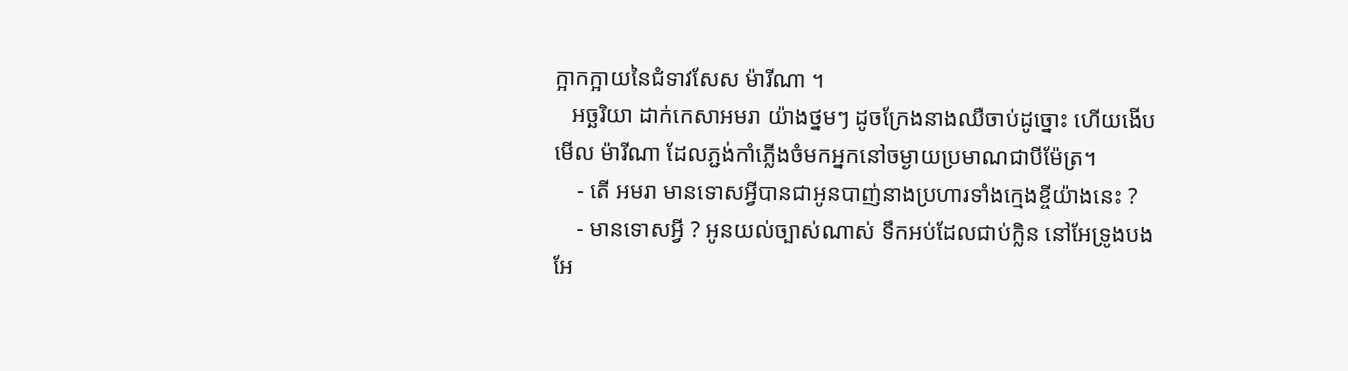ក្អាកក្អាយនៃជំទាវសែស ម៉ារីណា ។
   អច្ឆរិយា ដាក់កេសាអមរា យ៉ាងថ្នមៗ ដូចក្រែងនាងឈឺចាប់ដូច្នោះ ហើយងើបមើល ម៉ារីណា ដែលភ្ជង់កាំភ្លើងចំមកអ្នកនៅចម្ងាយប្រមាណជាបីម៉ែត្រ។
    - តើ អមរា មានទោសអ្វីបានជាអូនបាញ់នាងប្រហារទាំងក្មេងខ្ចីយ៉ាងនេះ ?
    - មានទោសអ្វី ? អូនយល់ច្បាស់ណាស់ ទឹកអប់ដែលជាប់ក្លិន នៅអែទ្រូងបងអែ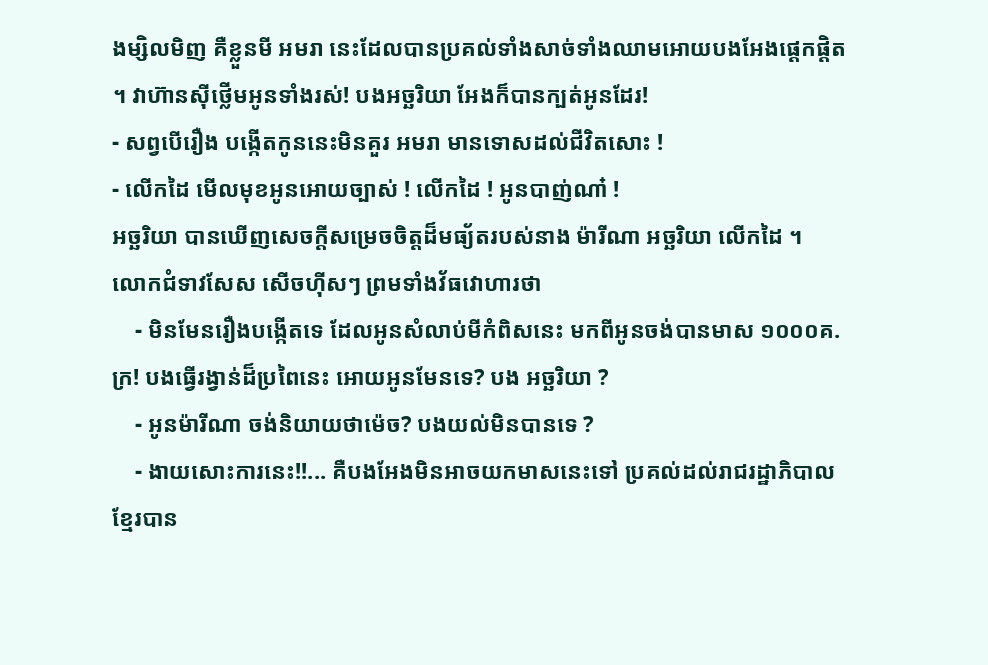ងម្សិលមិញ គឺខ្លួនមី អមរា នេះដែលបានប្រគល់ទាំងសាច់ទាំងឈាមអោយបងអែងផ្ដេកផ្ដិត។ វាហ៊ានស៊ីថ្លើមអូនទាំងរស់! បងអច្ឆរិយា អែងក៏បានក្បត់អូនដែរ!
- សព្វបើរឿង បង្កើតកូននេះមិនគួរ អមរា មានទោសដល់ជីវិតសោះ !
- លើកដៃ មើលមុខអូនអោយច្បាស់ ! លើកដៃ ! អូនបាញ់ណា៎ !
អច្ឆរិយា បានឃើញសេចក្ដីសម្រេចចិត្តដ៏មធ្យ័តរបស់នាង ម៉ារីណា អច្ឆរិយា លើកដៃ ។
លោកជំទាវសែស សើចហ៊ីសៗ ព្រមទាំងវ័ធវោហារថា
    - មិនមែនរឿងបង្កើតទេ ដែលអូនសំលាប់មីកំពិសនេះ មកពីអូនចង់បានមាស ១០០០គ.ក្រ! បងធ្វើរង្វាន់ដ៏ប្រពៃនេះ អោយអូនមែនទេ? បង អច្ឆរិយា ?
    - អូនម៉ារីណា ចង់និយាយថាម៉េច? បងយល់មិនបានទេ ?
    - ងាយសោះការនេះ!!... គឺបងអែងមិនអាចយកមាសនេះទៅ ប្រគល់ដល់រាជរដ្ឋាភិបាលខ្មែរបាន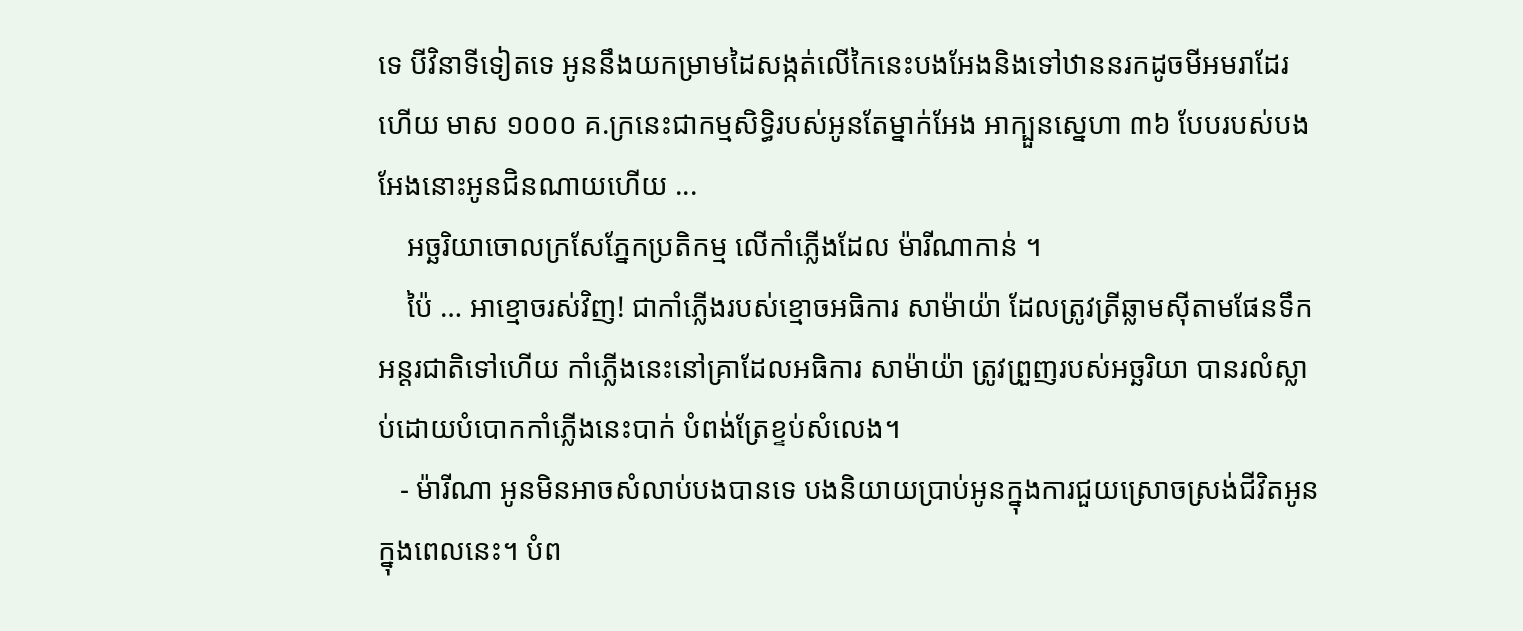ទេ បីវិនាទីទៀតទេ អូននឹងយកម្រាមដៃសង្កត់លើកៃនេះបងអែងនិងទៅឋាននរកដូចមីអមរាដែរហើយ មាស ១០០០ គ.ក្រនេះជាកម្មសិទ្ធិរបស់អូនតែម្នាក់អែង អាក្បួនស្នេហា ៣៦ បែបរបស់បងអែងនោះអូនជិនណាយហើយ ...
    អច្ឆរិយាចោលក្រសែភ្នែកប្រតិកម្ម លើកាំភ្លើងដែល ម៉ារីណាកាន់ ។
    ប៉ៃ … អាខ្មោចរស់វិញ! ជាកាំភ្លើងរបស់ខ្មោចអធិការ សាម៉ាយ៉ា ដែលត្រូវត្រីឆ្លាមស៊ីតាមផែនទឹកអន្តរជាតិទៅហើយ កាំភ្លើងនេះនៅគ្រាដែលអធិការ សាម៉ាយ៉ា ត្រូវព្រួញរបស់អច្ឆរិយា បានរលំស្លាប់ដោយបំបោកកាំភ្លើងនេះបាក់ បំពង់ត្រែខ្ទប់សំលេង។
   - ម៉ារីណា អូនមិនអាចសំលាប់បងបានទេ បងនិយាយប្រាប់អូនក្នុងការជួយស្រោចស្រង់ជីវិតអូនក្នុងពេលនេះ។ បំព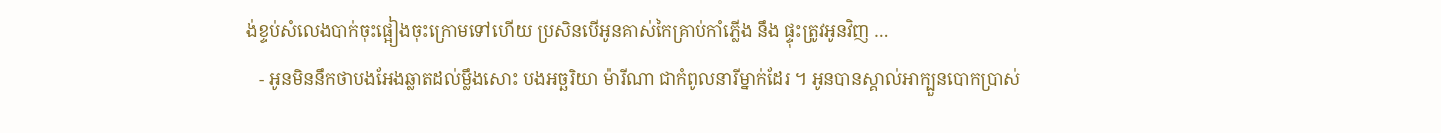ង់ខ្ទប់សំលេងបាក់ចុះផ្អៀងចុះក្រោមទៅហើយ ប្រសិនបើអូនគាស់កៃគ្រាប់កាំភ្លើង នឹង ផ្ទុះត្រូវអូនវិញ …
   - អូនមិននឹកថាបងអែងឆ្លាតដល់ម្លឹងសោះ បងអច្ឆរិយា ម៉ារីណា ជាកំពូលនារីម្នាក់ដែរ ។ អូនបានស្គាល់អាក្បួនបោកប្រាស់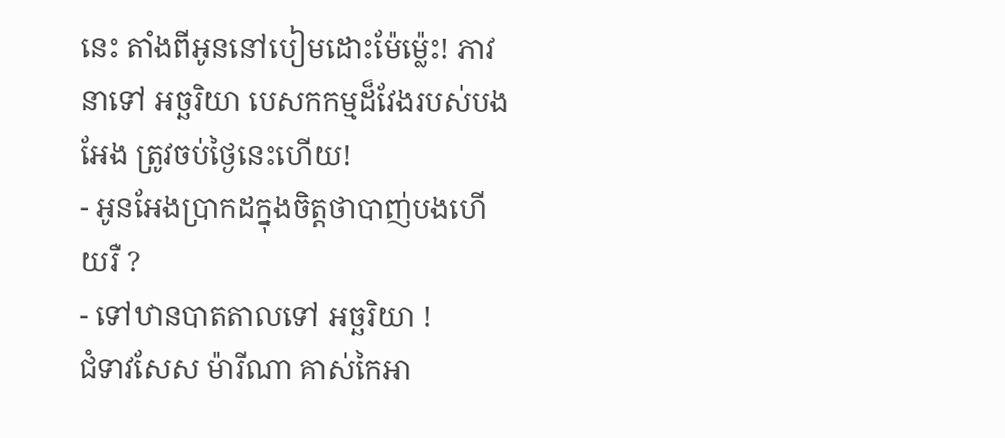នេះ តាំងពីអូននៅបៀមដោះម៉ែម្ល៉េះ! ភាវនាទៅ អច្ឆរិយា បេសកកម្មដ៏វែងរបស់បងអែង ត្រូវចប់ថ្ងៃនេះហើយ!
- អូនអែងប្រាកដក្នុងចិត្តថាបាញ់បងហើយរឺ ?
- ទៅឋានបាតតាលទៅ អច្ឆរិយា !
ជំទាវសែស ម៉ារីណា គាស់កៃអា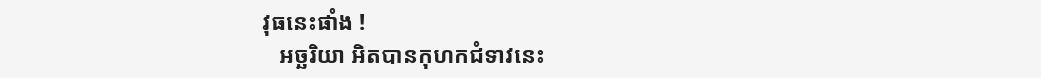វុធនេះផាំង !
   អច្ឆរិយា អិតបានកុហកជំទាវនេះ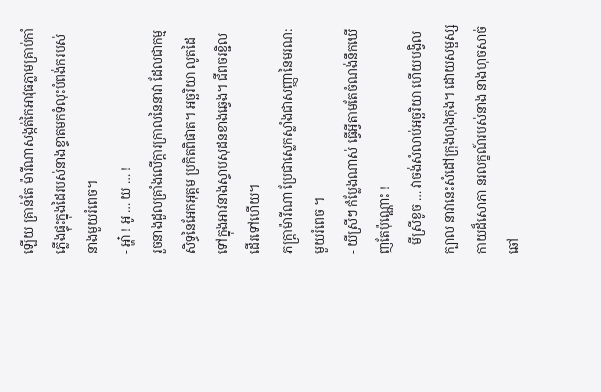ឡើយ គ្រាន់តែ ម៉ារីណាសង្កត់កៃអាវុធភ្លាមគ្រាប់កាំភ្លើងផ្ទុះក្នុងដៃរបស់នាងខ្ទាតមកទំលុះបំពង់ករបស់នាងមួយរំពេច។
- អ្ហា៎ ! អូ … យ … !
រួចនាងដួលគ្រាំងលើក្ដារក្រាលនៃនាវា ដែលជាកម្មសិទ្ធនៃអែកអុត្តម ប្រកិតពិផាត។ អច្ឆរិយា លូតដៃទៅក្នុងអាវនាងស្ទាបសុដនខាងឆ្វេង។ ជីពចរខ្ជិលដើរទៅហើយ។
ភក្ត្រាម៉ារីណា ប្រែជាស្លេកស្លាំងជាសញ្ញានៃមរណ:មួយរំពេច ។
- យីស្រីៗ កំប្លែងណាស់ ធ្វើអ្វីតាមតែចំណង់នឹកឃើញតែប៉ុណ្ណោះ !
   មីស្រីខូច … វាចង់សំលាប់អច្ឆរិយា ហើយបង្វិលក្បាល នាវានេះសំដៅក្រុងហុងកុង។ ដោយសម្ផស្សកាយដ៏សោភា នរលក្ខណ៍របស់នាង នាងហុចសាច់ឆៅ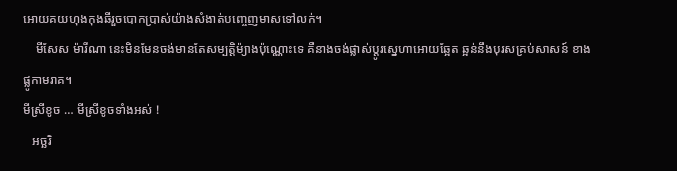អោយគយហុងកុងឆីរួចបោកប្រាស់យ៉ាងសំងាត់បញ្ចេញមាសទៅលក់។
    មីសែស ម៉ារីណា នេះមិនមែនចង់មានតែសម្បត្តិម៉្យាងប៉ុណ្ណោះទេ គឺនាងចង់ផ្លាស់ប្ដូរស្នេហាអោយឆ្អែត ឆ្អន់នឹងបុរសគ្រប់សាសន៍ ខាងផ្លូកាមរាគ។
មីស្រីខូច … មីស្រីខូចទាំងអស់ !
   អច្ឆរិ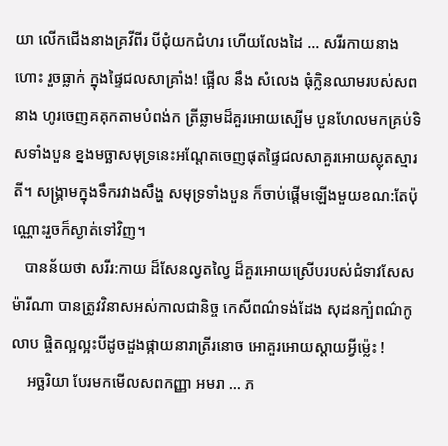យា លើកជើងនាងគ្រវីពីរ បីជុំយកជំហរ ហើយលែងដៃ … សរីរកាយនាងហោះ រួចធ្លាក់ ក្នុងផ្ទៃជលសាគ្រាំង! ផ្អើល នឹង សំលេង ធុំក្លិនឈាមរបស់សពនាង ហូរចេញគគុកតាមបំពង់ក ត្រីឆ្លាមដ៏គួរអោយស្បើម បួនហែលមកគ្រប់ទិសទាំងបួន ខ្នងមច្ឆាសមុទ្រនេះអណ្ដែតចេញផុតផ្ទៃជលសាគួរអោយស្លុតស្មារតី។ សង្គ្រាមក្នុងទឹករវាងសឹង្ហ សមុទ្រទាំងបួន ក៏ចាប់ផ្ដើមឡើងមួយខណ:តែប៉ុណ្ណោះរួចក៏ស្ងាត់ទៅវិញ។
   បានន័យថា សរីរ:កាយ ដ៏សែនល្វតល្វៃ ដ៏គួរអោយស្រើបរបស់ជំទាវសែស ម៉ារីណា បានត្រូវវិនាសអស់កាលជានិច្ច កេសីពណ៌ទង់ដែង សុដនក្បំពណ៌កូលាប ផ្ចិតល្អល្អះបីដូចដួងផ្កាយនារាត្រីរនោច អោគួរអោយស្ដាយអ្វីម្ល៉េះ !
    អច្ឆរិយា បែរមកមើលសពកញ្ញា អមរា … ភ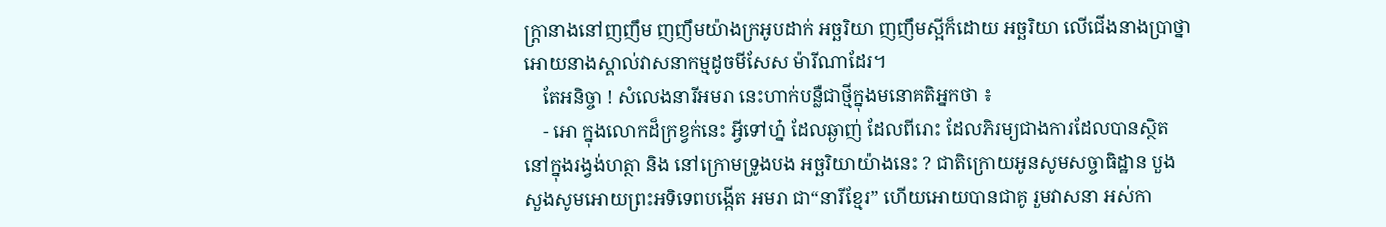ក្ត្រានាងនៅញញឹម ញញឹមយ៉ាងក្រអូបដាក់ អច្ឆរិយា ញញឹមស្អីក៏ដោយ អច្ឆរិយា លើជើងនាងប្រាថ្នា អោយនាងស្គាល់វាសនាកម្មដូចមីសែស ម៉ារីណាដែរ។
    តែអនិច្ចា ! សំលេងនារីអមរា នេះហាក់បន្លឺជាថ្មីក្នុងមនោគតិអ្នកថា ៖
    - អោ ក្នុងលោកដ៏ក្រខ្វក់នេះ អ្វីទៅហ្ន៎ ដែលឆ្ងាញ់ ដែលពីរោះ ដែលភិរម្យជាងការដែលបានស្ថិតនៅក្នុងរង្វង់ហត្ថា និង នៅក្រោមទ្រូងបង អច្ឆរិយាយ៉ាងនេះ ? ជាតិក្រោយអូនសូមសច្ចាធិដ្ឋាន បួងសួងសូមអោយព្រះអទិទេពបង្កើត អមរា ជា“នារីខ្មែរ” ហើយអោយបានជាគូ រួមវាសនា អស់កា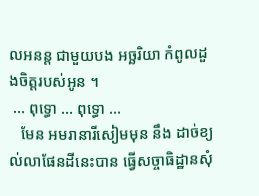លអនន្ត ជាមួយបង អច្ឆរិយា កំពូលដួងចិត្តរបស់អូន ។
 … ពុទ្ធោ … ពុទ្ធោ …
   មែន អមរានារីសៀមមុន នឹង ដាច់ខ្យល់លាផែនដីនេះបាន ធ្វើសច្ចាធិដ្ឋានសុំ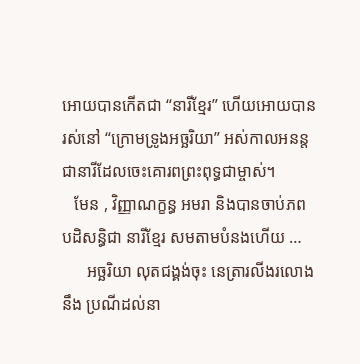អោយបានកើតជា “នារីខ្មែរ” ហើយអោយបានរស់នៅ “ក្រោមទ្រូងអច្ឆរិយា” អស់កាលអនន្តជានារីដែលចេះគោរពព្រះពុទ្ធជាម្ចាស់។
   មែន , វិញ្ញាណក្ខន្ធ អមរា និងបានចាប់ភពបដិសន្ធិជា នារីខ្មែរ សមតាមបំនងហើយ …
      អច្ឆរិយា លុតជង្គង់ចុះ នេត្រារលីងរលោង នឹង ប្រណីដល់នា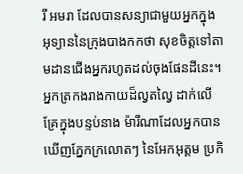រី អមរា ដែលបានសន្យាជាមួយអ្នកក្នុងអុទ្យាននៃក្រុងបាងកកថា សុខចិត្តទៅតាមដានជើងអ្នករហូតដល់ចុងផែនដីនេះ។ អ្នកត្រកងរាងកាយដ៏ល្វតល្វៃ ដាក់លើគ្រែក្នុងបន្ទប់នាង ម៉ារីណាដែលអ្នកបានឃើញភ្នែកក្រលោតៗ នៃអែកអុត្តម ប្រកិ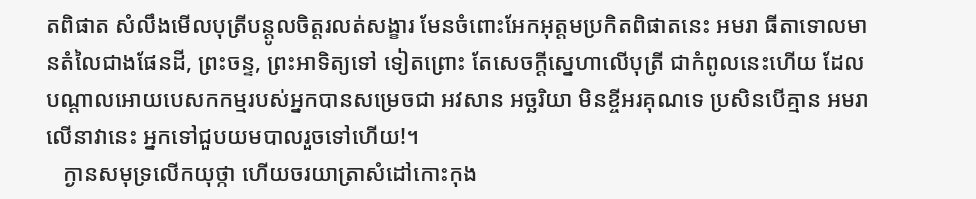តពិផាត សំលឹងមើលបុត្រីបន្ដូលចិត្តរលត់សង្ខារ មែនចំពោះអែកអុត្តមប្រកិតពិផាតនេះ អមរា ធីតាទោលមានតំលៃជាងផែនដី, ព្រះចន្ទ, ព្រះអាទិត្យទៅ ទៀតព្រោះ តែសេចក្ដីស្នេហាលើបុត្រី ជាកំពូលនេះហើយ ដែលបណ្ដាលអោយបេសកកម្មរបស់អ្នកបានសម្រេចជា អវសាន អច្ឆរិយា មិនខ្ចីអរគុណទេ ប្រសិនបើគ្មាន អមរា លើនាវានេះ អ្នកទៅជួបយមបាលរួចទៅហើយ!។
   ក្ងានសមុទ្រលើកយុថ្កា ហើយចរយាត្រាសំដៅកោះកុង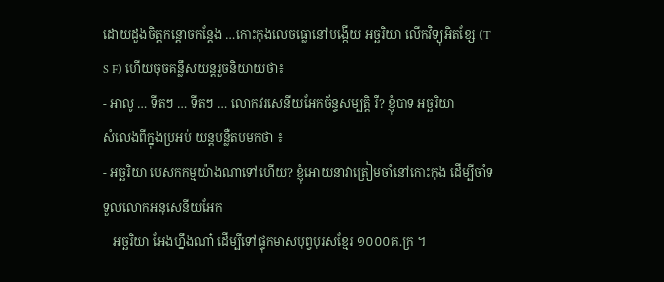ដោយដួងចិត្តកន្ដោចកន្ដែង …កោះកុងលេចធ្លោនៅបង្កើយ អច្ឆរិយា លើកវិទ្យុអិតខ្សែ (T S F) ហើយចុចគន្លឹសយន្តរួចនិយាយថា៖
- អាលូ … ទីតៗ … ទីតៗ … លោកវរសេនីយអែកច័ន្ទសម្បត្តិ រឺ? ខ្ញុំបាទ អច្ឆរិយា
សំលេងពីក្នុងប្រអប់ យន្តបន្លឺតបមកថា ៖
- អច្ឆរិយា បេសកកម្មយ៉ាងណាទៅហើយ? ខ្ញុំអោយនាវាត្រៀមចាំនៅកោះកុង ដើម្បីចាំទទួលលោកអនុសេនីយអែក
   អច្ឆរិយា អែងហ្នឹងណា៎ ដើម្បីទៅផ្ទុកមាសបុព្វបុរសខ្មែរ ១០០០គ.ក្រ ។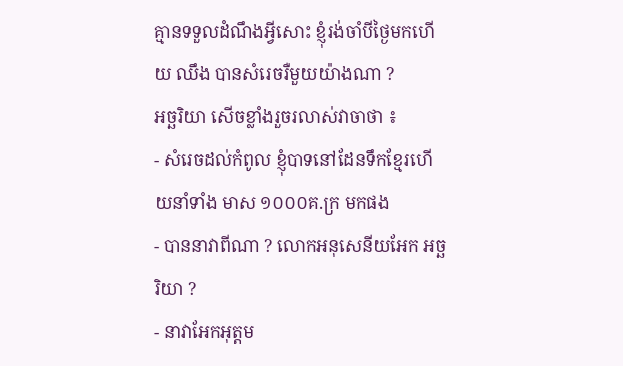គ្មានទទួលដំណឹងអ្វីសោះ ខ្ញុំរង់ចាំបីថ្ងៃមកហើយ ឈឹង បានសំរេចរឺមួយយ៉ាងណា ?
អច្ឆរិយា សើចខ្លាំងរួចរលាស់វាចាថា ៖
- សំរេចដល់កំពូល ខ្ញុំបាទនៅដែនទឹកខ្មែរហើយនាំទាំង មាស ១០០០គ.ក្រ មកផង
- បាននាវាពីណា ? លោកអនុសេនីយអែក អច្ឆរិយា ?
- នាវាអែកអុត្តម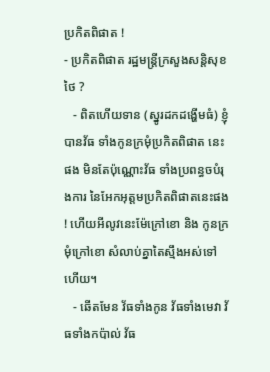ប្រកិតពិផាត !
- ប្រកិតពិផាត រដ្ឋមន្ត្រីក្រសួងសន្តិសុខថៃ ?
   - ពិតហើយទាន (ស្នូរដកដង្ហើមធំ) ខ្ញុំបានវ័ធ ទាំងកូនក្រមុំប្រកិតពិផាត នេះផង មិនតែប៉ុណ្ណោះវ័ធ ទាំងប្រពន្ធចបំរុងការ នៃអែកអុត្តមប្រកិតពិផាតនេះផង! ហើយអីលូវនេះម៉ែក្រៅខោ និង កូនក្រមុំក្រៅខោ សំលាប់គ្នាតៃស្មឹងអស់ទៅហើយ។
   - ឆើតមែន វ័ធទាំងកូន វ័ធទាំងមេវា វ័ធទាំងកប៉ាល់ វ័ធ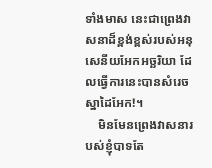ទាំងមាស នេះជាព្រេងវាសនាដ៏ខ្ពង់ខ្ពស់របស់អនុសេនីយអែកអច្ឆរិយា ដែលធ្វើការនេះបានសំរេចស្នាដៃអែក!។
    មិនមែនព្រេងវាសនារបស់ខ្ញុំបាទតែ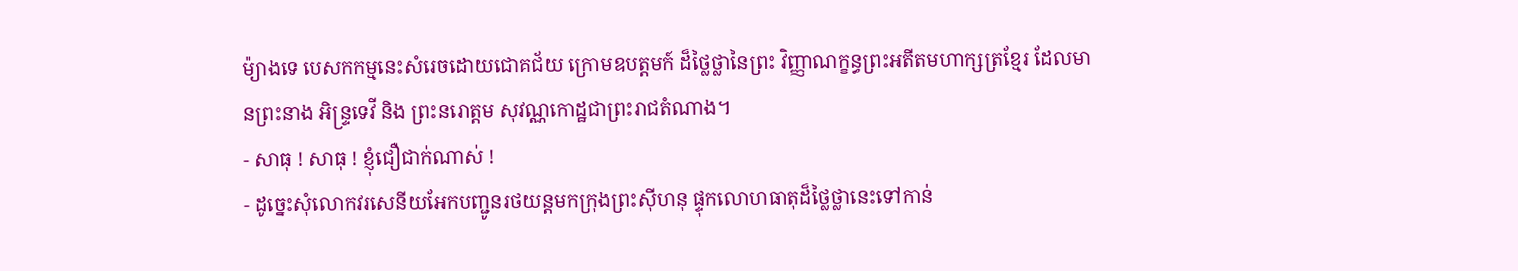ម៉្យាងទេ បេសកកម្មនេះសំរេចដោយជោគជ័យ ក្រោមឧបត្តមក៍ ដ៏ថ្លៃថ្លានៃព្រះ វិញ្ញាណក្ខន្ធព្រះអតីតមហាក្សត្រខ្មែរ ដែលមានព្រះនាង អិន្ទ្រទេវី និង ព្រះនរោត្តម សុវណ្ណកោដ្ឋជាព្រះរាជតំណាង។
- សាធុ ! សាធុ ! ខ្ញុំជឿជាក់ណាស់ !
- ដូច្នេះសុំលោកវរសេនីយអែកបញ្ជូនរថយន្តមកក្រុងព្រះស៊ីហនុ ផ្ទុកលោហធាតុដ៏ថ្លៃថ្លានេះទៅកាន់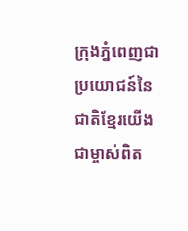ក្រុងភ្នំពេញជាប្រយោជន៍នៃជាតិខ្មែរយើងជាម្ចាស់ពិត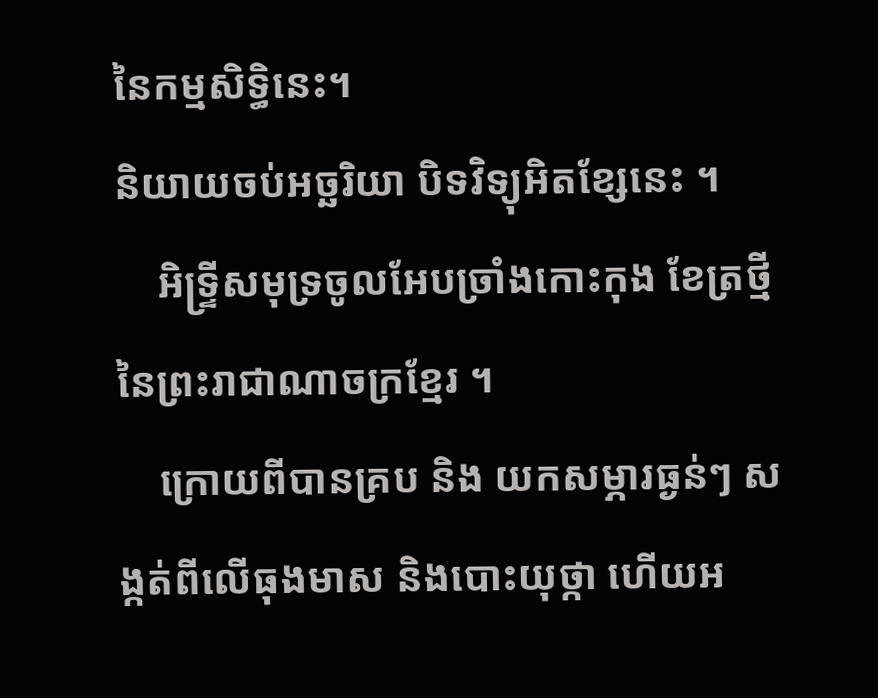នៃកម្មសិទ្ធិនេះ។
និយាយចប់អច្ឆរិយា បិទវិទ្យុអិតខ្សែនេះ ។
    អិទ្រ្ទីសមុទ្រចូលអែបច្រាំងកោះកុង ខែត្រថ្មី នៃព្រះរាជាណាចក្រខ្មែរ ។
    ក្រោយពីបានគ្រប និង យកសម្ភារធ្ងន់ៗ សង្កត់ពីលើធុងមាស និងបោះយុថ្កា ហើយអ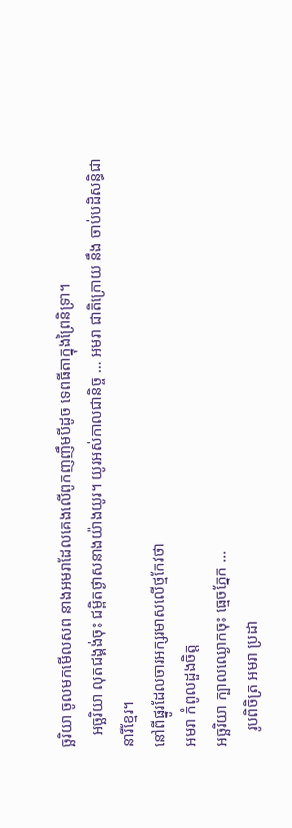ច្ឆរិយា ចូលមកមើលសព នាងអមរាដែលគេងលើពូកញញឹមបីដូច ទេពធីតាក្នុងព្រៃនិទ្រា។
   អច្ឆរិយា លុតជង្គង់ចុះ ជម្ពិតថ្ងាសនាងយ៉ាងយូរ។ យូរអស់កាលជានិច្ច … អមរា ជាតិក្រោយ នឹង ចាប់បដិសន្ធិជានារីខ្មែរ។
នៅពីផ្នូរដែលចារអក្សរមាសលើថ្មកែវថា
អមរា កំពូលដួងចិត្ត
អច្ឆរិយា ក្បាលឈ្ងោកចុះ ធ្មេចភ្នែក …
    រូបពិចិត្រ អមរា ប្រដា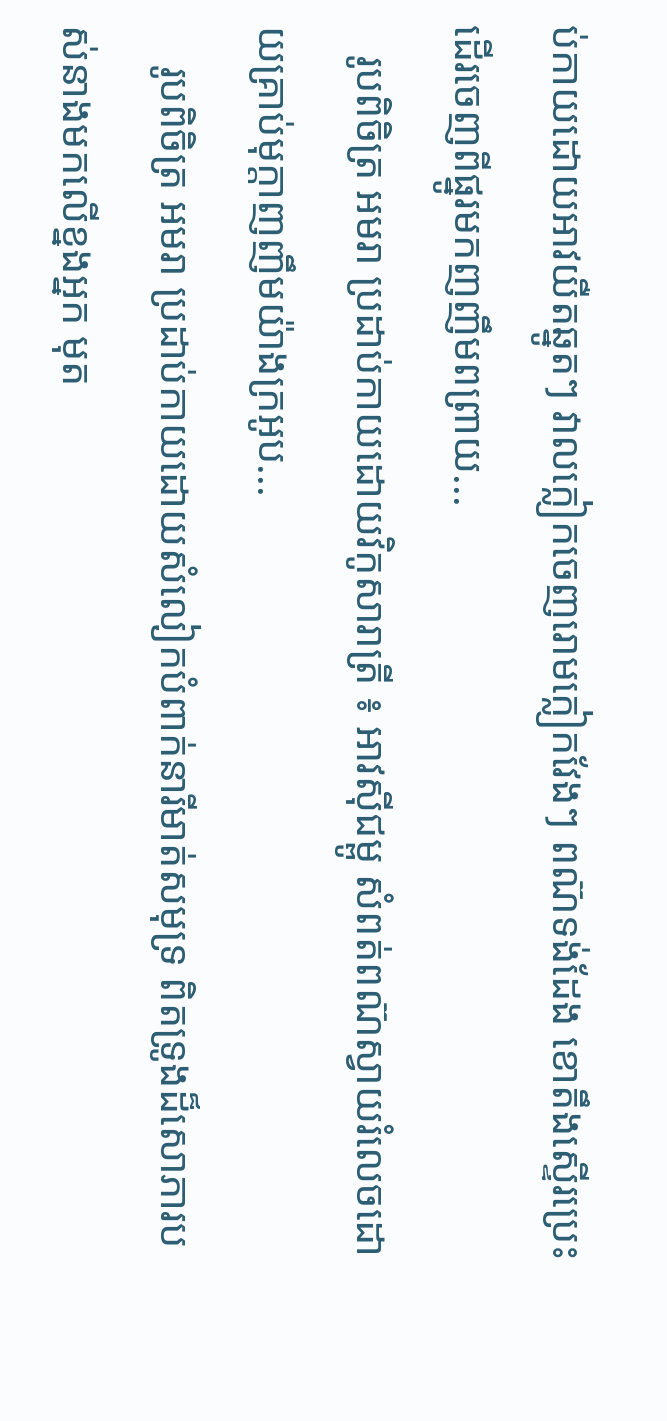ប់កាយដោយអាវយឺតឆ្នូតៗ វាលក្លៀកចេញរោមក្លៀកវែងៗ ពណ៊ទង់ដែង ខោតឹងស្ទើរប្រេះដើរចេញពីផ្នូរមកញញឹមពព្រាយ...
   រូបពិចិត្រ អមរា ប្រដាប់កាយដោយវិកូសារាត្រី ៖ អាវស៊ីជម្ពូ សំពត់ពណ៊ស្វាយរំលេចដោយគ្រាប់មុក្ដាញញឹមយ៉ាងក្រអូប...
    រូបពិចិត្រ អមរា ប្រដាប់កាយដោយសំលៀកបំពាក់នារីមាត់សមុទ្រ ពិតទ្រូងដ៏សោភារបស់នាងមកលើខ្នងអ្នក មុត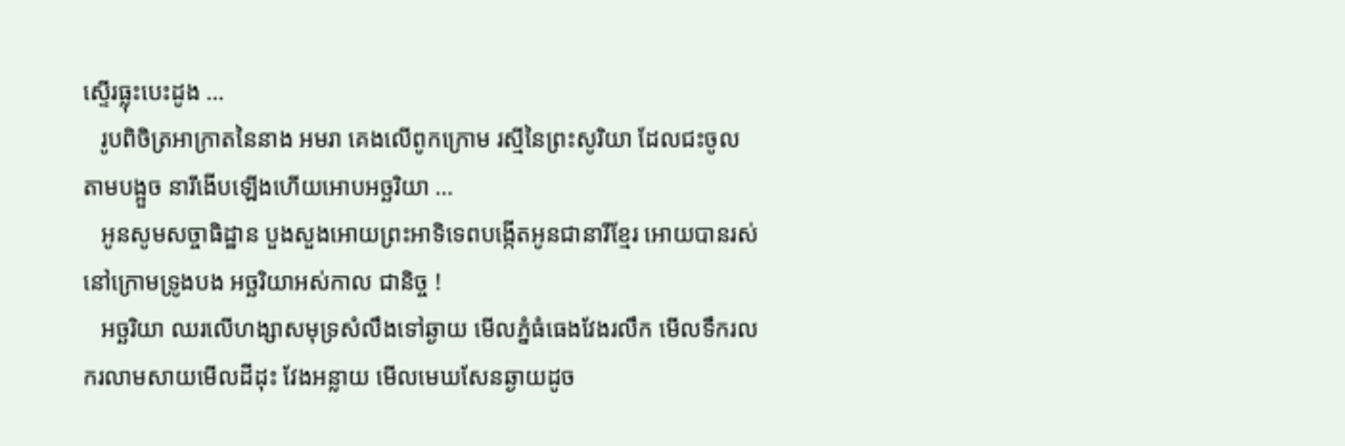ស្ទើរធ្លុះបេះដូង …
   រូបពិចិត្រអាក្រាតនៃនាង អមរា គេងលើពូកក្រោម រស្មីនៃព្រះសូរិយា ដែលជះចូលតាមបង្អួច នារីងើបឡើងហើយអោបអច្ឆរិយា …
   អូនសូមសច្ចាធិដ្ឋាន បួងសួងអោយព្រះអាទិទេពបង្កើតអូនជានារីខ្មែរ អោយបានរស់នៅក្រោមទ្រូងបង អច្ឆរិយាអស់កាល ជានិច្ច !
   អច្ឆរិយា ឈរលើហង្សាសមុទ្រសំលឹងទៅឆ្ងាយ មើលភ្នំធំធេងវែងរលឹក មើលទឹករលករលាមសាយមើលដីដុះ វែងអន្លាយ មើលមេឃសែនឆ្ងាយដូច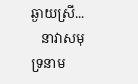ឆ្ងាយស្រី...
   នាវាសមុទ្រនាម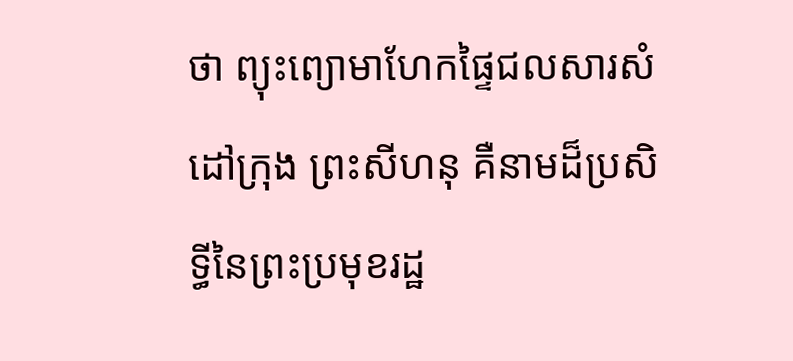ថា ព្យុះព្យោមាហែកផ្ទៃជលសារសំដៅក្រុង ព្រះសីហនុ គឺនាមដ៏ប្រសិទ្ធីនៃព្រះប្រមុខរដ្ឋ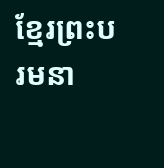ខ្មែរព្រះបរមនា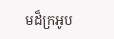មដ៏ក្រអូប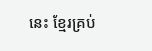នេះ ខ្មែរគ្រប់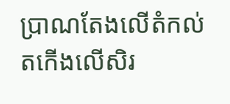ប្រាណតែងលើតំកល់តកើងលើសិរ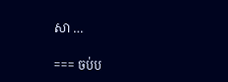សា …

=== ចប់ប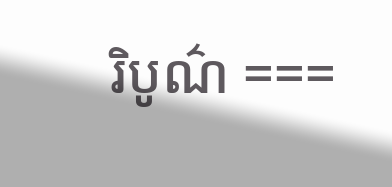រិបូណ៌ ===